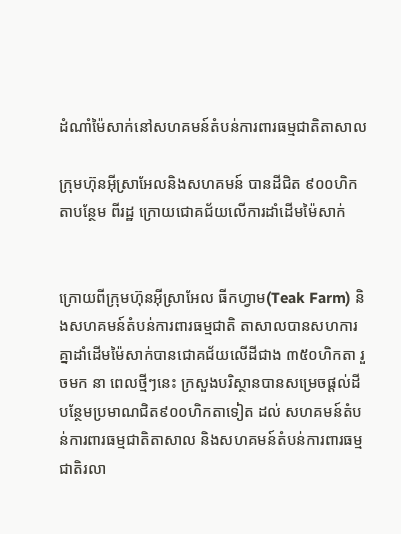ដំណាំម៉ៃសាក់នៅសហគមន៍តំបន់ការពារធម្មជាតិតាសាល

ក្រុមហ៊ុនអុីស្រាអែលនិងសហគមន៍ បានដីជិត ៩០០ហិកតាបន្ថែម ពីរដ្ឋ ក្រោយជោគជ័យលើការដាំដើមម៉ៃសាក់


ក្រោយពីក្រុមហ៊ុនអ៊ីស្រាអែល ធីកហ្វាម(Teak Farm) និងសហគមន៍តំបន់ការពារធម្មជាតិ តាសាលបានសហការគ្នាដាំដើមម៉ៃសាក់បានជោគជ័យលើដីជាង ៣៥០ហិកតា រួចមក នា ពេលថ្មីៗនេះ ក្រសួងបរិស្ថានបានសម្រេចផ្តល់ដីបន្ថែមប្រមាណជិត៩០០ហិកតាទៀត ដល់ សហគមន៍តំបន់ការពារធម្មជាតិតាសាល និងសហគមន៍តំបន់ការពារធម្មជាតិរលា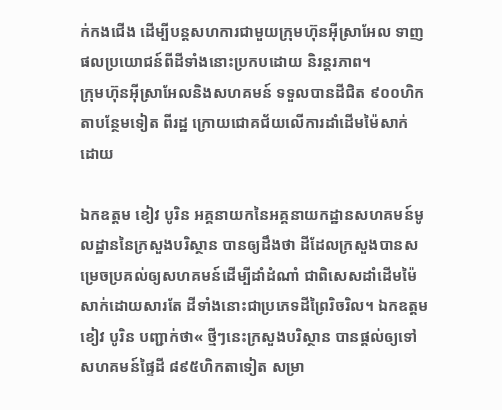ក់កងជើង ដើម្បីបន្តសហការជាមួយក្រុមហ៊ុនអ៊ីស្រាអែល ទាញផលប្រយោជន៍ពីដីទាំងនោះប្រកបដោយ និរន្តរភាព។
ក្រុមហ៊ុនអ៊ីស្រាអែលនិងសហគមន៍ ទទួលបានដីជិត ៩០០ហិកតាបន្ថែមទៀត ពីរដ្ឋ ក្រោយជោគជ័យលើការដាំដើមម៉ៃសាក់
ដោយ

ឯកឧត្តម ខៀវ បូរិន អគ្គនាយកនៃអគ្គនាយកដ្ឋានសហគមន៍មូលដ្ឋាននៃក្រសួងបរិស្ថាន បានឲ្យដឹងថា ដីដែលក្រសួងបានសម្រេចប្រគល់ឲ្យសហគមន៍ដើម្បីដាំដំណាំ ជាពិសេសដាំដើមម៉ៃសាក់ដោយសារតែ ដីទាំងនោះជាប្រភេទដីព្រៃរិចរិល។ ឯកឧត្តម ខៀវ បូរិន បញ្ជាក់ថា« ថ្មីៗនេះក្រសួងបរិស្ថាន បានផ្តល់ឲ្យទៅសហគមន៍ផ្ទៃដី ៨៩៥ហិកតាទៀត សម្រា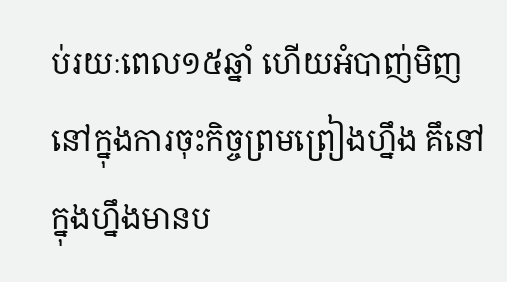ប់រយៈពេល១៥ឆ្នាំ ហើយអំបាញ់មិញនៅក្នុងការចុះកិច្ចព្រមព្រៀងហ្នឹង គឹនៅក្នុងហ្នឹងមានប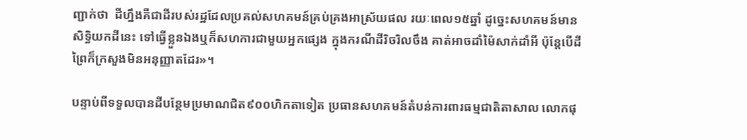ញ្ជាក់ថា  ដីហ្នឹងគឺជាដីរបស់រដ្ឋដែលប្រគល់សហគមន៍គ្រប់គ្រងអាស្រ័យផល រយៈពេល១៥ឆ្នាំ ដូច្នេះសហគមន៍មានសិទ្ធិយកដីនេះ ទៅធ្វើខ្លួនឯងឬក៏សហការជាមួយអ្នកផ្សេង ក្នុងករណីដីរិចរិលចឹង គាត់អាចដាំម៉ៃសាក់ដាំអី ប៉ុន្តែបើដីព្រៃក៏ក្រសួងមិនអនុញ្ញាតដែរ»។

បន្ទាប់ពីទទួលបានដីបន្ថែមប្រមាណជិត៩០០ហិកតាទៀត ប្រធានសហគមន៍តំបន់ការពារធម្មជាតិតាសាល លោកផុ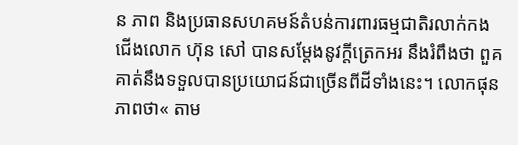ន ភាព និងប្រធានសហគមន៍តំបន់ការពារធម្មជាតិរលាក់កងជើងលោក ហ៊ុន សៅ បានសម្តែងនូវក្តីត្រេកអរ នឹងរំពឹងថា ពួគគាត់នឹងទទួលបានប្រយោជន៍ជាច្រើនពីដីទាំងនេះ។ លោកផុន ភាពថា« តាម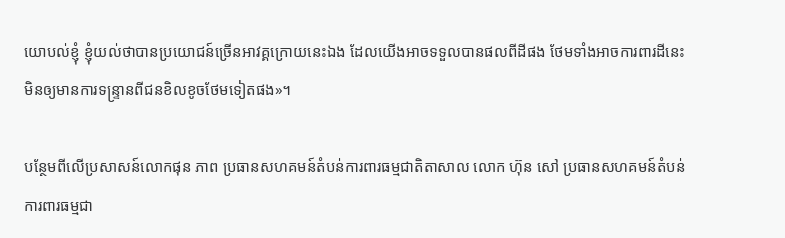យោបល់ខ្ញុំ ខ្ញុំយល់ថាបានប្រយោជន៍ច្រើនអាវគ្គក្រោយនេះឯង ដែលយើងអាចទទួលបានផលពីដីផង ថែមទាំងអាចការពារដីនេះ មិនឲ្យមានការទន្ទ្រានពីជនខិលខូចថែមទៀតផង»។

បន្ថែមពីលើប្រសាសន៍លោកផុន ភាព ប្រធានសហគមន៍តំបន់ការពារធម្មជាតិតាសាល លោក ហ៊ុន សៅ ប្រធានសហគមន៍តំបន់ការពារធម្មជា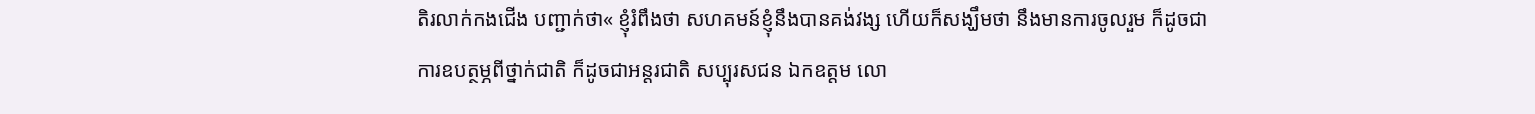តិរលាក់កងជើង បញ្ជាក់ថា« ខ្ញុំរំពឹងថា សហគមន៍ខ្ញុំនឹងបានគង់វង្ស ហើយក៏សង្ឃឹមថា នឹងមានការចូលរួម ក៏ដូចជាការឧបត្ថម្ភពីថ្នាក់ជាតិ ក៏ដូចជាអន្តរជាតិ សប្បុរសជន ឯកឧត្តម លោ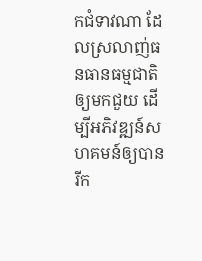កជំទាវណា ដែលស្រលាញ់ធនធានធម្មជាតិ ឲ្យមកជួយ ដើម្បីអភិវឌ្ឍន៍សហគមន៍ឲ្យបានរីក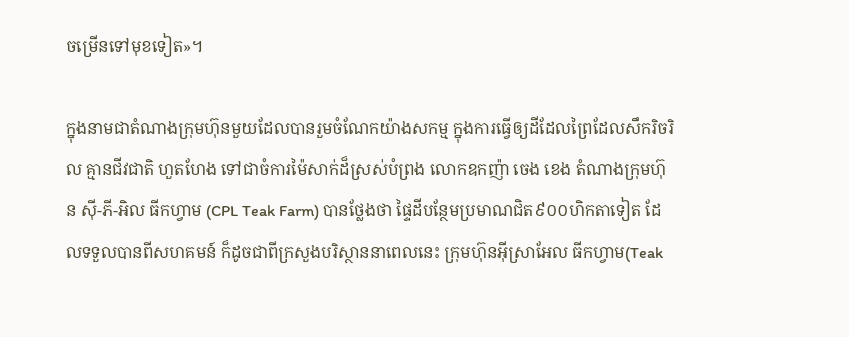ចម្រើនទៅមុខទៀត»។

ក្នុងនាមជាតំណាងក្រុមហ៊ុនមួយដែលបានរួមចំណែកយ៉ាងសកម្ម ក្នុងការធ្វើឲ្យដីដែលព្រៃដែលសឹករិចរិល គ្មានជីវជាតិ ហួតហែង ទៅជាចំការម៉ៃសាក់ដ៏ស្រស់បំព្រង លោកឧកញ៉ា ចេង ខេង តំណាងក្រុមហ៊ុន ស៊ី-ភី-អិល ធីកហ្វាម (CPL Teak Farm) បានថ្លែងថា ផ្ទៃដីបន្ថែមប្រមាណជិត៩០០ហិកតាទៀត ដែលទទួលបានពីសហគមន៍ ក៏ដូចជាពីក្រសួងបរិស្ថាននាពេលនេះ ក្រុមហ៊ុនអ៊ីស្រាអែល ធីកហ្វាម(Teak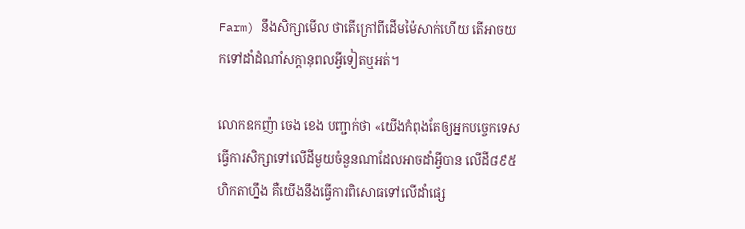Farm) នឹងសិក្សាមើល ថាតើក្រៅពីដើមម៉ៃសាក់ហើយ តើអាចយកទៅដាំដំណាំសក្តានុពលអ្វីទៀតឬអត់។

លោកឧកញ៉ា ចេង ខេង បញ្ជាក់ថា «យើងកំពុងតែឲ្យអ្នកបច្ចេកទេស ធ្វើការសិក្សាទៅលើដីមួយចំនួនណាដែលអាចដាំអ្វីបាន លើដី៨៩៥ហិកតាហ្នឹង គឺយើងនឹងធ្វើការពិសោធទៅលើដាំផ្សេ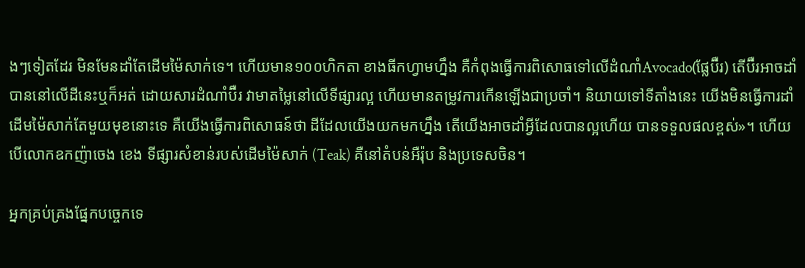ងៗទៀតដែរ មិនមែនដាំតែដើមម៉ៃសាក់ទេ។ ហើយមាន១០០ហិកតា ខាងធីកហ្វាមហ្នឹង គឺកំពុងធ្វើការពិសោធទៅលើដំណាំAvocado(ផ្លែប៊ឺរ) តើប៊ឺរអាចដាំបាននៅលើដីនេះឬក៏អត់ ដោយសារដំណាំប៊ឺរ វាមាតម្លៃនៅលើទីផ្សារល្អ ហើយមានតម្រូវការកើនឡើងជាប្រចាំ។ និយាយទៅទីតាំងនេះ យើងមិនធ្វើការដាំដើមម៉ៃសាក់តែមួយមុខនោះទេ គឺយើងធ្វើការពិសោធន៍ថា ដីដែលយើងយកមកហ្នឹង តើយើងអាចដាំអ្វីដែលបានល្អហើយ បានទទួលផលខ្ពស់»។ ហើយបើលោកឧកញ៉ាចេង ខេង ទីផ្សារសំខាន់របស់ដើមម៉ៃសាក់ (Teak) គឺនៅតំបន់អឺរ៉ុប និងប្រទេសចិន។

អ្នកគ្រប់គ្រងផ្នែកបច្ចេកទេ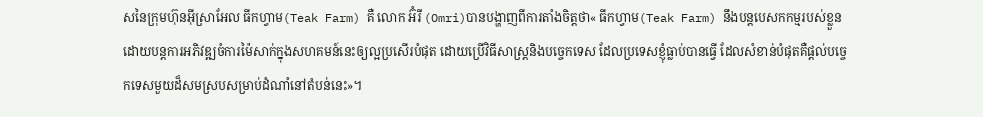សនៃក្រុមហ៊ុនអ៊ីស្រាអែល ធីកហ្វាម(Teak Farm) គឺ លោក អ៊ំរី (Omri)បានបង្ហាញពីការតាំងចិត្តថា« ធីកហ្វាម(Teak Farm) នឹងបន្តបេសកកម្មរបស់ខ្លួន ដោយបន្តការអភិវឌ្ឍចំការម៉ៃសាក់ក្នុងសហគមន៍នេះឲ្យល្អប្រសើរបំផុត ដោយប្រើវិធីសាស្ត្រនិងបច្ចេកទេស ដែលប្រទេសខ្ញុំធ្លាប់បានធ្វើ ដែលសំខាន់បំផុតគឺផ្តល់បច្ចេកទេសមួយដ៏សមស្របសម្រាប់ដំណាំនៅតំបន់នេះ»។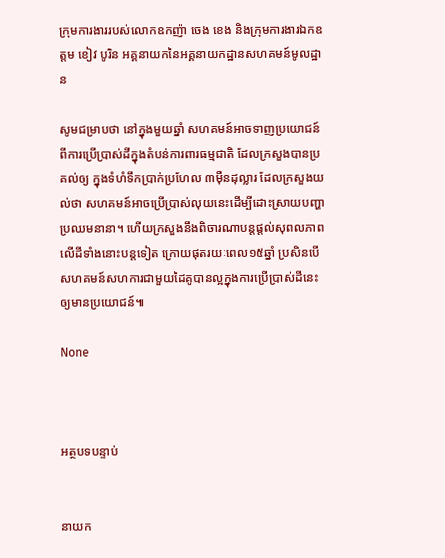ក្រុមការងាររបស់លោកឧកញ៉ា ចេង ខេង និងក្រុមការងារឯកឧត្តម ខៀវ បូរិន អគ្គនាយកនៃអគ្គនាយកដ្ឋានសហគមន៍មូលដ្ឋាន

សូមជម្រាបថា នៅក្នុងមួយឆ្នាំ សហគមន៍អាចទាញប្រយោជន៍ពីការប្រើប្រាស់ដីក្នុងតំបន់ការពារធម្មជាតិ ដែលក្រសួងបានប្រគល់ឲ្យ ក្នុងទំហំទឹកប្រាក់ប្រហែល ៣ម៉ឺនដុល្លារ ដែលក្រសួងយល់ថា សហគមន៍អាចប្រើប្រាស់លុយនេះដើម្បីដោះស្រាយបញ្ហាប្រឈមនានា។ ហើយក្រសួងនឹងពិចារណាបន្តផ្តល់សុពលភាពលើដីទាំងនោះបន្តទៀត ក្រោយផុតរយៈពេល១៥ឆ្នាំ ប្រសិនបើសហគមន៍សហការជាមួយដៃគូបានល្អក្នុងការប្រើប្រាស់ដីនេះឲ្យមានប្រយោជន៍៕

None



អត្ថបទបន្ទាប់


នាយក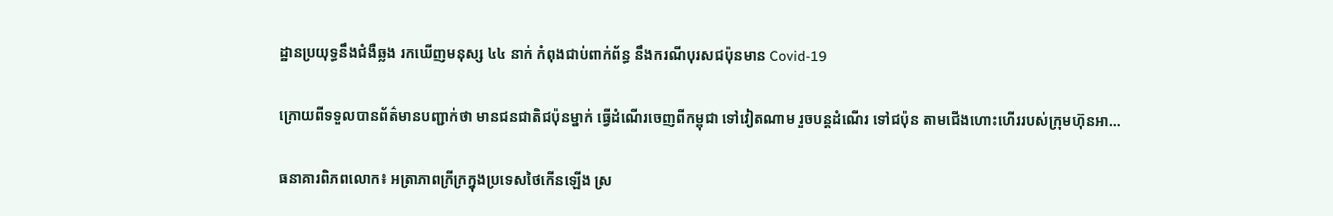ដ្ឋានប្រយុទ្ធនឹងជំងឺឆ្លង រកឃើញមនុស្ស ៤៤ នាក់ កំពុងជាប់ពាក់ព័ន្ធ នឹងករណីបុរសជប៉ុនមាន Covid-19

ក្រោយពីទទួលបានព័ត៌មានបញ្ជាក់ថា មានជនជាតិជប៉ុនម្នាក់ ធ្វើដំណើរចេញពីកម្ពុជា ទៅវៀតណាម រួចបន្តដំណើរ ទៅជប៉ុន តាមជើងហោះហើររបស់ក្រុមហ៊ុនអា…

ធនាគារពិភពលោក៖ អត្រាភាពក្រីក្រក្នុងប្រទេសថៃកើនឡើង ស្រ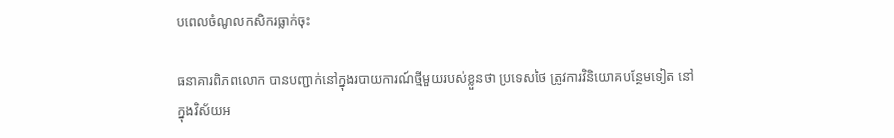បពេលចំណូលកសិករធ្លាក់ចុះ

ធនាគារពិភពលោក បានបញ្ជាក់នៅក្នុងរបាយការណ៍ថ្មីមួយរបស់ខ្លួនថា ប្រទេសថៃ ត្រូវការវិនិយោគបន្ថែមទៀត នៅក្នុងវិស័យអ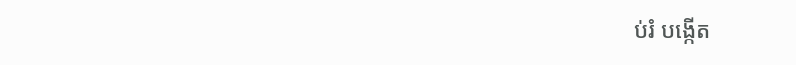ប់រំ បង្កើត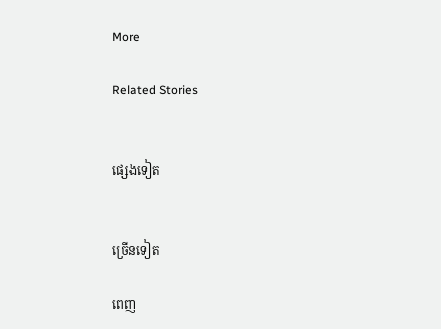More

Related Stories


ផ្សេងទៀត


ច្រើនទៀត

ពេញ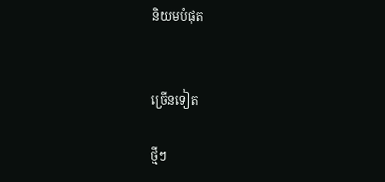និយមបំផុត


ច្រើនទៀត

ថ្មីៗ